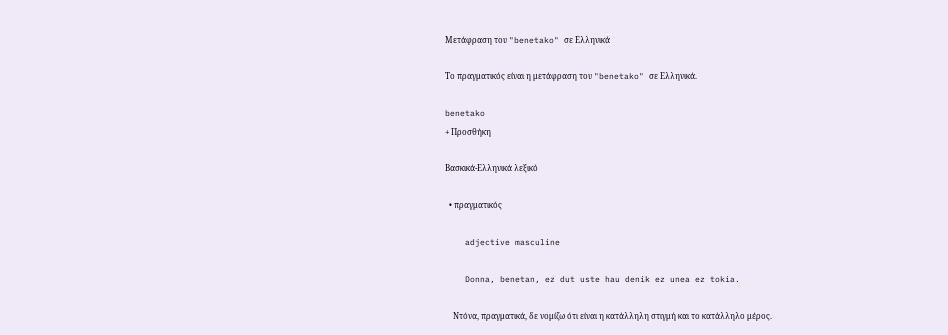Μετάφραση του "benetako" σε Ελληνικά

Το πραγματικός είναι η μετάφραση του "benetako" σε Ελληνικά.

benetako
+ Προσθήκη

Βασκικά-Ελληνικά λεξικό

  • πραγματικός

    adjective masculine

    Donna, benetan, ez dut uste hau denik ez unea ez tokia.

    Ντόνα, πραγματικά, δε νομίζω ότι είναι η κατάλληλη στιγμή και το κατάλληλο μέρος.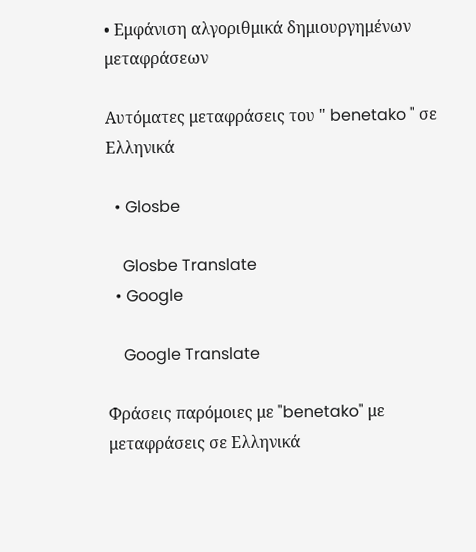• Εμφάνιση αλγοριθμικά δημιουργημένων μεταφράσεων

Αυτόματες μεταφράσεις του " benetako " σε Ελληνικά

  • Glosbe

    Glosbe Translate
  • Google

    Google Translate

Φράσεις παρόμοιες με "benetako" με μεταφράσεις σε Ελληνικά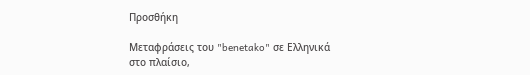Προσθήκη

Μεταφράσεις του "benetako" σε Ελληνικά στο πλαίσιο,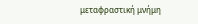μεταφραστική μνήμη